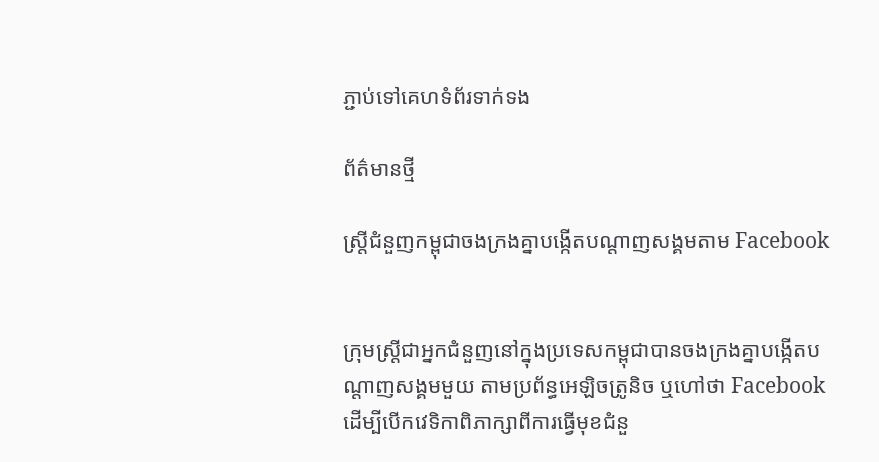ភ្ជាប់ទៅគេហទំព័រទាក់ទង

ព័ត៌មានថ្មី

ស្ត្រីជំនួញកម្ពុជាចងក្រងគ្នាបង្កើតបណ្តាញសង្គមតាម Facebook


ក្រុមស្ត្រីជាអ្នកជំនួញនៅក្នុងប្រទេសកម្ពុជាបានចងក្រងគ្នាបង្កើតបណ្តាញសង្គមមួយ តាមប្រព័ន្ធអេឡិចត្រូនិច ឬហៅថា Facebook ដើម្បីបើកវេទិកាពិភាក្សាពីការធ្វើមុខជំនួ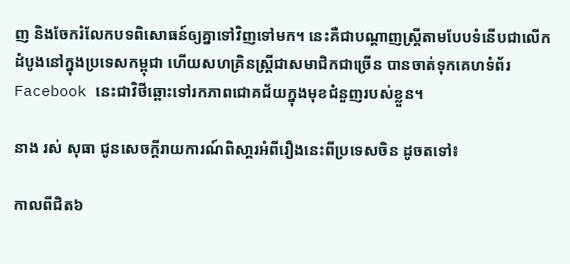ញ និងចែករំលែកបទពិសោធន៍ឲ្យគ្នាទៅវិញទៅមក។ នេះគឺជាបណ្ដាញស្រ្ដីតាមបែបទំនើបជាលើកដំបូងនៅក្នុងប្រទេសកម្ពុជា ហើយសហគ្រិនស្ត្រីជាសមាជិកជាច្រើន បានចាត់ទុកគេហទំព័រ Facebook នេះជាវិថីឆ្ពោះទៅរកភាពជោគជ័យក្នុងមុខជំនួញរបស់ខ្លួន។

នាង រស់ សុធា ជូនសេចក្តីរាយការណ៍ពិសា្តរអំពីរឿងនេះពីប្រទេសចិន ដូចតទៅ៖

កាលពីជិត៦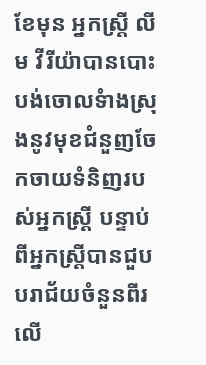ខែមុន អ្នកស្រ្តី លីម វីរីយ៉ាបានបោះបង់ចោលទំាងស្រុងនូវមុខជំនួញចែកចាយទំនិញរបស់អ្នកស្រ្តី បន្ទាប់ពីអ្នកស្រ្តីបានជួបបរាជ័យចំនួនពីរលើ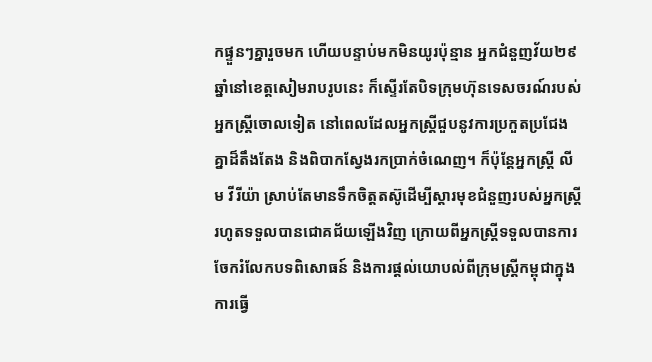កផ្ទួនៗគ្នារួចមក ហើយបន្ទាប់មកមិនយូរប៉ុន្មាន អ្នកជំនួញវ័យ២៩ឆ្នាំនៅខេត្តសៀមរាបរូបនេះ ក៏ស្ទើរតែបិទក្រុមហ៊ុនទេសចរណ៍របស់អ្នកស្រ្តីចោលទៀត នៅពេលដែលអ្នកស្រ្តីជួបនូវការប្រកួតប្រជែងគ្នាដ៏តឹងតែង និងពិបាកស្វែងរកប្រាក់ចំណេញ។ ក៏ប៉ុន្តែអ្នកស្រ្តី លីម វីរីយ៉ា ស្រាប់តែមានទឹកចិត្តតស៊ូដើម្បីស្តារមុខជំនួញរបស់អ្នកស្រ្តីរហូតទទួលបានជោគជ័យឡើងវិញ ក្រោយពីអ្នកស្រ្តីទទួលបានការចែករំលែកបទពិសោធន៍ និងការផ្តល់យោបល់ពីក្រុមស្ត្រីកម្ពុជាក្នុងការធ្វើ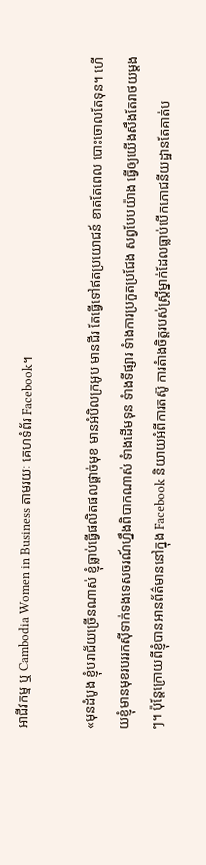អាជីវកម្ម ឬ Cambodia Women in Business តាមរយៈ គេហទំព័រ Facebook។

«មុនដំបូង ខ្ញុំបរាជ័យច្រើនណាស់ ខ្ញុំធ្លាប់ធ្វើផលិតផលផ្តាច់មុខ មានអំបិលក្រអូប មានជីរ តែធ្វើទៅឥតប្រយោជន៍ ខាតតែពេល បោះចោលតែទុន។ ហើយខ្ញុំមានមុខរបររកស៊ីទាក់ទងទេសចរណ៍ហ្នឹងពិបាកណាស់ ទំាងដើមទុន ទំាងទីផ្សារ ទំាងការប្រកួតប្រជែង សព្វបែបយ៉ាង ធ្វើឲ្យយើងសឹងតែរាថយម្តងៗ។ ប៉ុន្តែក្រោយពីខ្ញុំបានអានព័ត៌មាននៅក្នុង Facebook និយាយអំពីការតស៊ូ ការតំាងចិត្តរបស់ស្ត្រីម្នាក់ដែលធ្លាប់បើកភោជនីយដ្ឋានតែគាត់ប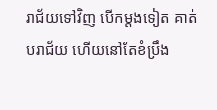រាជ័យទៅវិញ បើកម្តងទៀត គាត់បរាជ័យ ហើយនៅតែខំប្រឹង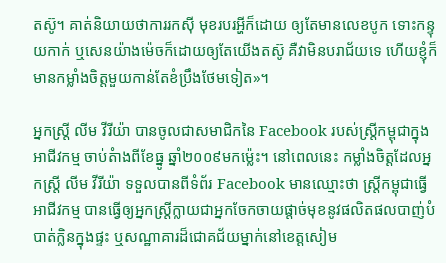តស៊ូ។ គាត់និយាយថាការរកស៊ី មុខរបរអ្ហីក៏ដោយ ឲ្យតែមានលេខបូក ទោះកន្ទុយកាក់ ឬសេនយ៉ាងម៉េចក៏ដោយឲ្យតែយើងតស៊ូ គឺវាមិនបរាជ័យទេ ហើយខ្ញុំក៏មានកម្លាំងចិត្តមួយកាន់តែខំប្រឹងថែមទៀត»។

អ្នកស្រ្តី លីម វីរីយ៉ា បានចូលជាសមាជិកនៃ Facebook របស់ស្ត្រីកម្ពុជាក្នុងអាជីវកម្ម ចាប់តំាងពីខែធ្នូ ឆ្នាំ២០០៩មកម្ល៉េះ។ នៅពេលនេះ កម្លាំងចិត្តដែលអ្នកស្រ្តី លីម វីរីយ៉ា ទទួលបានពីទំព័រ Facebook មានឈ្មោះថា ស្ត្រីកម្ពុជាធ្វើអាជីវកម្ម បានធ្វើឲ្យអ្នកស្រ្តីក្លាយជាអ្នកចែកចាយផ្តាច់មុខនូវផលិតផលបាញ់បំបាត់ក្លិនក្នុងផ្ទះ ឬសណ្ឋាគារដ៏ជោគជ័យម្នាក់នៅខេត្តសៀម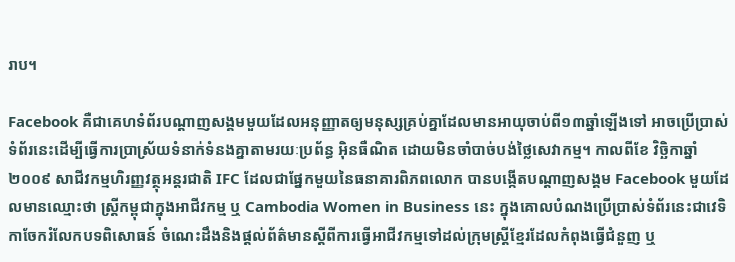រាប។

Facebook គឺជាគេហទំព័របណ្តាញសង្គមមួយដែលអនុញ្ញាតឲ្យមនុស្សគ្រប់គ្នាដែលមានអាយុចាប់ពី១៣ឆ្នាំឡើងទៅ អាចប្រើប្រាស់ទំព័រនេះដើម្បីធ្វើការប្រាស្រ័យទំនាក់ទំនងគ្នាតាមរយៈប្រព័ន្ធ អ៊ិនធឺណិត ដោយមិនចាំបាច់បង់ថ្លៃសេវាកម្ម។ កាលពីខែ វិច្ឆិកាឆ្នាំ២០០៩ សាជីវកម្មហិរញ្ញវត្ថុអន្តរជាតិ IFC ដែលជាផ្នែកមួយនៃធនាគារពិភពលោក បានបង្កើតបណ្តាញសង្គម Facebook មួយដែលមានឈ្មោះថា ស្ត្រីកម្ពុជាក្នុងអាជីវកម្ម ឬ Cambodia Women in Business នេះ ក្នុងគោលបំណងប្រើប្រាស់ទំព័រនេះជាវេទិកាចែករំលែកបទពិសោធន៍ ចំណេះដឹងនិងផ្តល់ព័ត៌មានស្តីពីការធ្វើអាជីវកម្មទៅដល់ក្រុមស្ត្រីខ្មែរដែលកំពុងធ្វើជំនួញ ឬ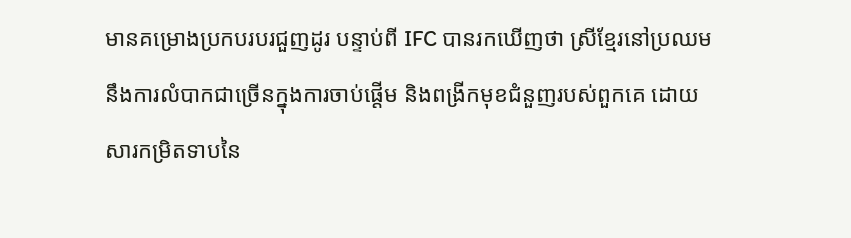មានគម្រោងប្រកបរបរជួញដូរ បន្ទាប់ពី IFC បានរកឃើញថា ស្រីខ្មែរនៅប្រឈមនឹងការលំបាកជាច្រើនក្នុងការចាប់ផ្តើម និងពង្រីកមុខជំនួញរបស់ពួកគេ ដោយសារកម្រិតទាបនៃ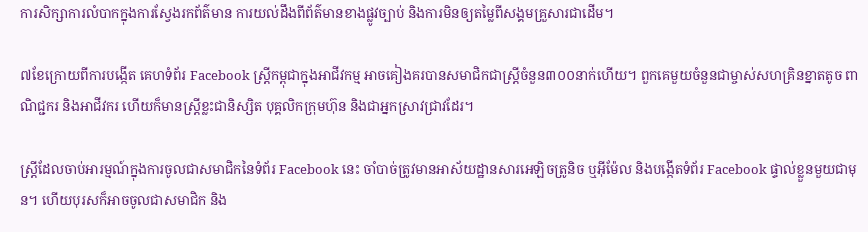ការសិក្សាការលំបាកក្នុងការស្វែងរកព័ត៌មាន ការយល់ដឹងពីព័ត៌មានខាងផ្លូវច្បាប់ និងការមិនឲ្យតម្លៃពីសង្គមគ្រួសារជាដើម។

៧ខែក្រោយពីការបង្កើត គេហទំព័រ Facebook ស្ត្រីកម្ពុជាក្នុងអាជីវកម្ម អាចគៀងគរបានសមាជិកជាស្ត្រីចំនួន៣០០នាក់ហើយ។ ពួកគេមួយចំនួនជាម្ចាស់សហគ្រិនខ្នាតតូច ពាណិជ្ជករ និងអាជីវករ ហើយក៏មានស្ត្រីខ្លះជានិស្សិត បុគ្គលិកក្រុមហ៊ុន និងជាអ្នកស្រាវជ្រាវដែរ។

ស្រ្ដីដែលចាប់អារម្មណ៍ក្នុងការចូលជាសមាជិកនៃទំព័រ Facebook នេះ ចាំបាច់ត្រូវមានអាស័យដ្ឋានសារអេឡិចត្រូនិច ឬអ៊ីម៉ែល និងបង្កើតទំព័រ Facebook ផ្ទាល់ខ្លួនមួយជាមុន។ ហើយបុរសក៏អាចចូលជាសមាជិក និង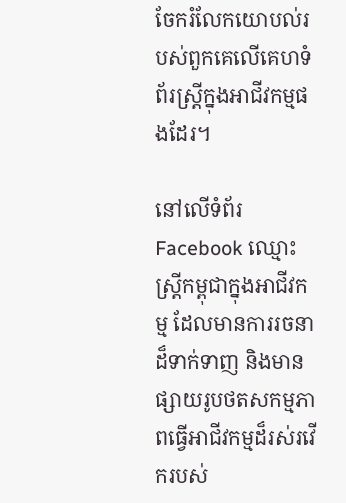ចែករំលែកយោបល់របស់ពួកគេលើគេហទំព័រស្ត្រីក្នុងអាជីវកម្មផងដែរ។

នៅលើទំព័រ Facebook ឈ្មោះស្ត្រីកម្ពុជាក្នុងអាជីវកម្ម ដែលមានការរចនាដ៏ទាក់ទាញ និងមានផ្សាយរូបថតសកម្មភាពធ្វើអាជីវកម្មដ៏រស់រវើករបស់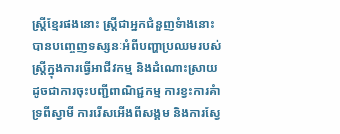ស្ត្រីខ្មែរផងនោះ ស្ត្រីជាអ្នកជំនួញទំាងនោះបានបញ្ចេញទស្សនៈអំពីបញ្ហាប្រឈមរបស់ស្ត្រីក្នុងការធ្វើអាជីវកម្ម និងដំណោះស្រាយ ដូចជាការចុះបញ្ជីពាណិជ្ជកម្ម ការខ្វះការគំាទ្រពីស្វាមី ការរើសអើងពីសង្គម និងការស្វែ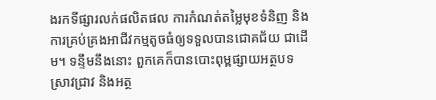ងរកទីផ្សារលក់ផលិតផល ការកំណត់តម្លៃមុខទំនិញ និងការគ្រប់គ្រងអាជីវកម្មតូចធំឲ្យទទួលបានជោគជ័យ ជាដើម។ ទន្ទឹមនឹងនោះ ពួកគេក៏បានបោះពុម្ពផ្សាយអត្ថបទស្រាវជ្រាវ និងអត្ថ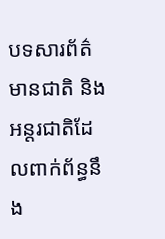បទសារព័ត៌មានជាតិ និងអន្តរជាតិដែលពាក់ព័ន្ធនឹង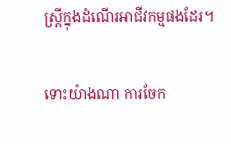ស្ត្រីក្នុងដំណើរអាជីវកម្មផងដែរ។

ទោះយ៉ាងណា ការចែក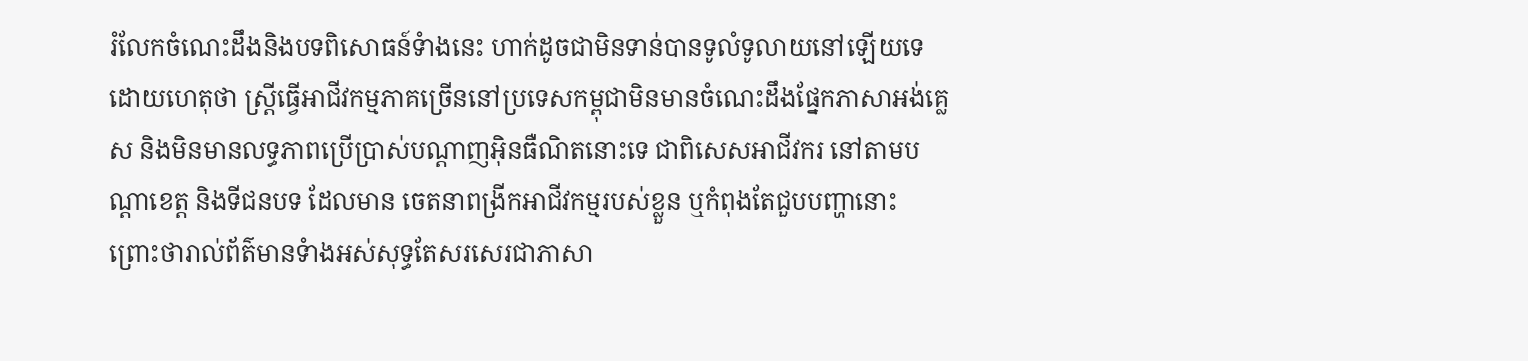រំលែកចំណេះដឹងនិងបទពិសោធន៍ទំាងនេះ ហាក់ដូចជាមិនទាន់បានទូលំទូលាយនៅឡើយទេ ដោយហេតុថា ស្ត្រីធ្វើអាជីវកម្មភាគច្រើននៅប្រទេសកម្ពុជាមិនមានចំណេះដឹងផ្នែកភាសាអង់គ្លេស និងមិនមានលទ្ធភាពប្រើប្រាស់បណ្តាញអ៊ិនធឺណិតនោះទេ ជាពិសេសអាជីវករ នៅតាមបណ្តាខេត្ត និងទីជនបទ ដែលមាន ចេតនាពង្រីកអាជីវកម្មរបស់ខ្លួន ឬកំពុងតែជួបបញ្ហានោះ  ព្រោះថារាល់ព័ត៌មានទំាងអស់សុទ្ធតែសរសេរជាភាសា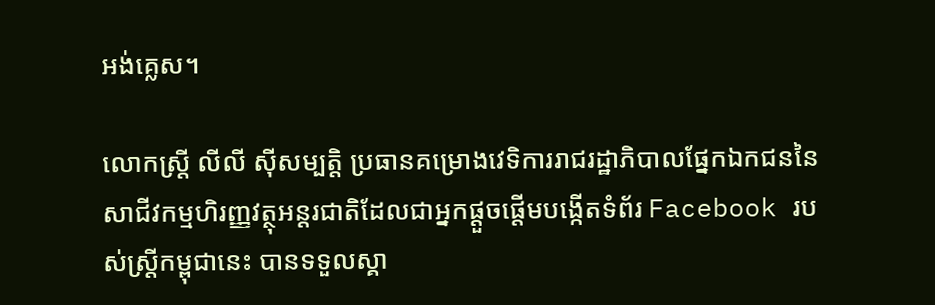អង់គ្លេស។

លោកស្រ្តី លីលី ស៊ីសម្បត្តិ ប្រធានគម្រោងវេទិការរាជរដ្ឋាភិបាលផ្នែកឯកជននៃសាជីវកម្មហិរញ្ញវត្ថុអន្តរជាតិដែលជាអ្នកផ្តួចផ្តើមបង្កើតទំព័រ Facebook របស់ស្ត្រីកម្ពុជានេះ បានទទួលស្គា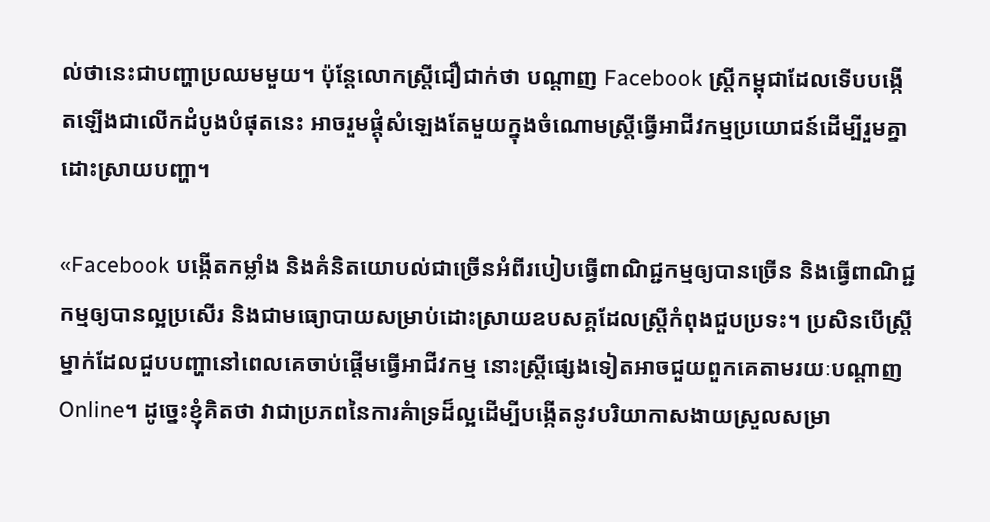ល់ថានេះជាបញ្ហាប្រឈមមួយ។ ប៉ុន្តែលោកស្រ្តីជឿជាក់ថា បណ្តាញ Facebook ស្ត្រីកម្ពុជាដែលទើបបង្កើតឡើងជាលើកដំបូងបំផុតនេះ អាចរួមផ្តុំសំឡេងតែមួយក្នុងចំណោមស្រ្តីធ្វើអាជីវកម្មប្រយោជន៍ដើម្បីរួមគ្នាដោះស្រាយបញ្ហា។

«Facebook បង្កើតកម្លាំង និងគំនិតយោបល់ជាច្រើនអំពីរបៀបធ្វើពាណិជ្ជកម្មឲ្យបានច្រើន និងធ្វើពាណិជ្ជកម្មឲ្យបានល្អប្រសើរ និងជាមធ្យោបាយសម្រាប់ដោះស្រាយឧបសគ្គដែលស្ត្រីកំពុងជួបប្រទះ។ ប្រសិនបើស្ត្រីម្នាក់ដែលជួបបញ្ហានៅពេលគេចាប់ផ្តើមធ្វើអាជីវកម្ម នោះស្ត្រីផ្សេងទៀតអាចជួយពួកគេតាមរយៈបណ្តាញ Online។ ដូច្នេះខ្ញុំគិតថា វាជាប្រភពនៃការគំាទ្រដ៏ល្អដើម្បីបង្កើតនូវបរិយាកាសងាយស្រួលសម្រា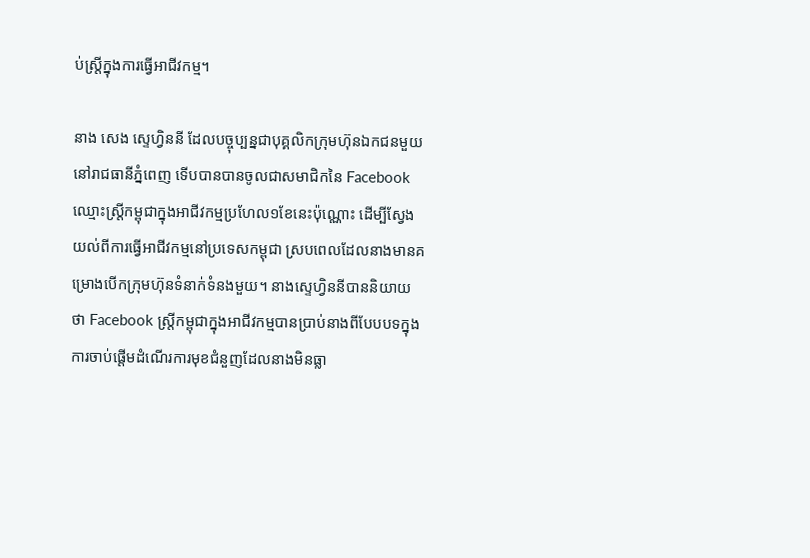ប់ស្ត្រីក្នុងការធ្វើអាជីវកម្ម។

នាង សេង ស្ទេហ្វិននី ដែលបច្ចុប្បន្នជាបុគ្គលិកក្រុមហ៊ុនឯកជនមួយនៅរាជធានីភ្នំពេញ ទើបបានបានចូលជាសមាជិកនៃ Facebook ឈ្មោះស្ត្រីកម្ពុជាក្នុងអាជីវកម្មប្រហែល១ខែនេះប៉ុណ្ណោះ ដើម្បីស្វែងយល់ពីការធ្វើអាជីវកម្មនៅប្រទេសកម្ពុជា ស្របពេលដែលនាងមានគម្រោងបើកក្រុមហ៊ុនទំនាក់ទំនងមួយ។ នាងស្ទេហ្វិននីបាននិយាយថា Facebook ស្ត្រីកម្ពុជាក្នុងអាជីវកម្មបានប្រាប់នាងពីបែបបទក្នុងការចាប់ផ្តើមដំណើរការមុខជំនួញដែលនាងមិនធ្លា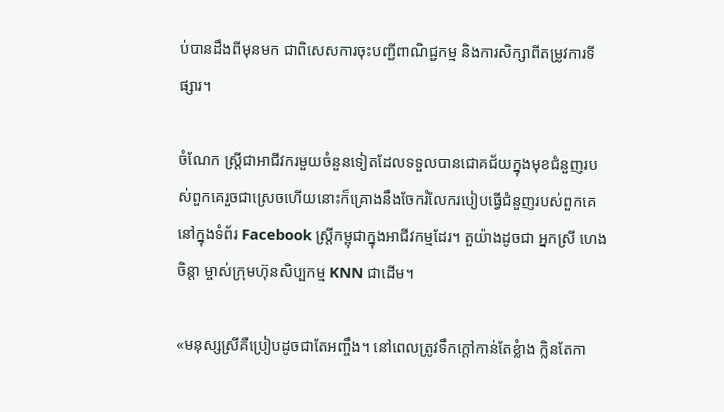ប់បានដឹងពីមុនមក ជាពិសេសការចុះបញ្ជីពាណិជ្ជកម្ម និងការសិក្សាពីតម្រូវការទីផ្សារ។

ចំណែក ស្ត្រីជាអាជីវករមួយចំនួនទៀតដែលទទួលបានជោគជ័យក្នុងមុខជំនួញរបស់ពួកគេរួចជាស្រេចហើយនោះក៏គ្រោងនឹងចែករំលែករបៀបធ្វើជំនួញរបស់ពួកគេនៅក្នុងទំព័រ Facebook ស្ត្រីកម្ពុជាក្នុងអាជីវកម្មដែរ។ តួយ៉ាងដូចជា អ្នកស្រី ហេង ចិន្តា ម្ចាស់ក្រុមហ៊ុនសិប្បកម្ម KNN ជាដើម។

«មនុស្សស្រីគឺប្រៀបដូចជាតែអញ្ចឹង។ នៅពេលត្រូវទឹកក្តៅកាន់តែខ្លំាង ក្លិនតែកា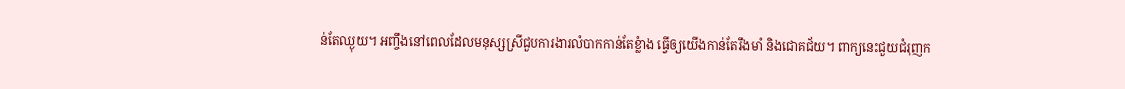ន់តែឈ្ងុយ។ អញ្ចឹងនៅពេលដែលមនុស្សស្រីជួបការងារលំបាកកាន់តែខ្លំាង ធ្វើឲ្យយើងកាន់តែរឹងមាំ និងជោគជ័យ។ ពាក្យនេះជួយជំរុញក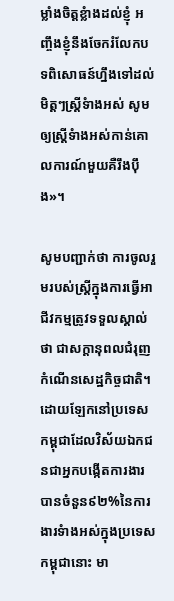ម្លាំងចិត្តខ្លំាងដល់ខ្ញុំ អញ្ចឹងខ្ញុំនឹងចែករំលែកបទពិសោធន៍ហ្នឹងទៅដល់មិត្តៗស្ត្រីទំាងអស់ សូមឲ្យស្ត្រីទំាងអស់កាន់គោលការណ៍មួយគឺរឹងប៉ឹង»។

សូមបញ្ជាក់ថា ការចូលរួមរបស់ស្ត្រីក្នុងការធ្វើអាជីវកម្មត្រូវទទួលស្គាល់ថា ជាសក្តានុពលជំរុញកំណើនសេដ្ឋកិច្ចជាតិ។ ដោយឡែកនៅប្រទេសកម្ពុជាដែលវិស័យឯកជនជាអ្នកបង្កើតការងារបានចំនួន៩២%នៃការងារទំាងអស់ក្នុងប្រទេសកម្ពុជានោះ មា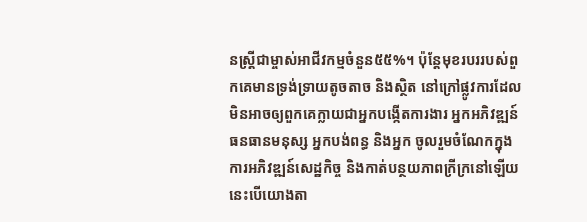នស្ត្រីជាម្ចាស់អាជីវកម្មចំនួន៥៥%។ ប៉ុន្តែមុខរបររបស់ពួកគេមានទ្រង់ទ្រាយតូចតាច និងស្ថិត នៅក្រៅផ្លូវការដែលមិនអាចឲ្យពួកគេក្លាយជាអ្នកបង្កើតការងារ អ្នកអភិវឌ្ឍន៍ធនធានមនុស្ស អ្នកបង់ពន្ធ និងអ្នក ចូលរួមចំណែកក្នុងការអភិវឌ្ឍន៍សេដ្ឋកិច្ច និងកាត់បន្ថយភាពក្រីក្រនៅឡើយ  នេះបើយោងតា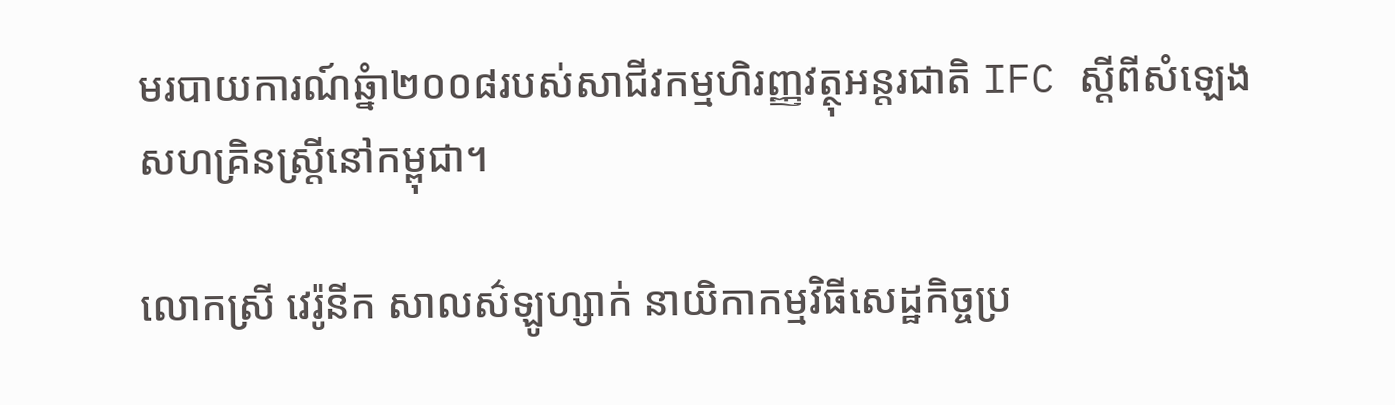មរបាយការណ៍ឆ្នំា២០០៨របស់សាជីវកម្មហិរញ្ញវត្ថុអន្តរជាតិ IFC ស្តីពីសំឡេងសហគ្រិនស្ត្រីនៅកម្ពុជា។

លោកស្រី វេរ៉ូនីក សាលស៌ឡូហ្សាក់ នាយិកាកម្មវិធីសេដ្ឋកិច្ចប្រ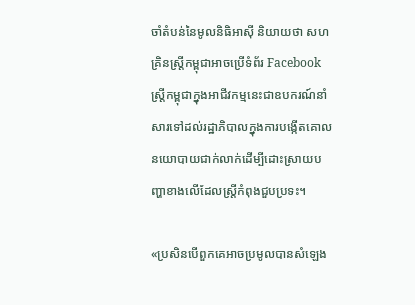ចាំតំបន់នៃមូលនិធិអាស៊ី និយាយថា សហគ្រិនស្ត្រីកម្ពុជាអាចប្រើទំព័រ Facebook ស្ត្រីកម្ពុជាក្នុងអាជីវកម្មនេះជាឧបករណ៍នាំសារទៅដល់រដ្ឋាភិបាលក្នុងការបង្កើតគោល នយោបាយជាក់លាក់ដើម្បីដោះស្រាយបញ្ហាខាងលើដែលស្ត្រីកំពុងជួបប្រទះ។

«ប្រសិនបើពួកគេអាចប្រមូលបានសំឡេង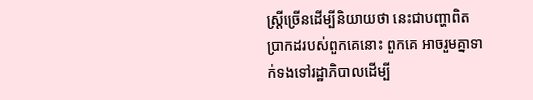ស្ត្រីច្រើនដើម្បីនិយាយថា នេះជាបញ្ហាពិតប្រាកដរបស់ពួកគេនោះ ពួកគេ អាចរួមគ្នាទាក់ទងទៅរដ្ឋាភិបាលដើម្បី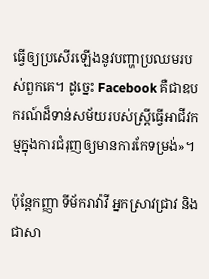ធ្វើឲ្យប្រសើរឡើងនូវបញ្ហាប្រឈមរបស់ពួកគេ។ ដូច្នេះ Facebook គឺជាឧបករណ៍ដ៏ទាន់សម័យរបស់ស្ត្រីធ្វើអាជីវកម្មក្នុងការជំរុញឲ្យមានការកែទម្រង់»។

ប៉ុន្តែកញ្ញា ទីម័ករាវ៉ាវី អ្នកស្រាវជ្រាវ និងជាសា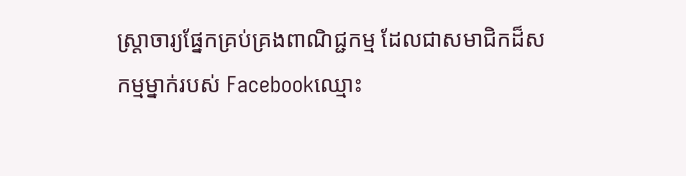ស្ត្រាចារ្យផ្នែកគ្រប់គ្រងពាណិជ្ជកម្ម ដែលជាសមាជិកដ៏សកម្មម្នាក់របស់ Facebookឈ្មោះ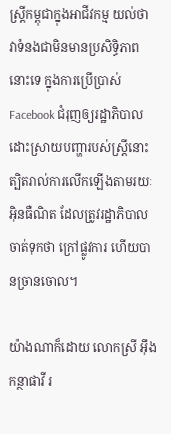ស្ត្រីកម្ពុជាក្នុងអាជីវកម្ម យល់ថា វាទំនងជាមិនមានប្រសិទ្ធិភាពនោះទេ ក្នុងការប្រើប្រាស់ Facebook ជំរុញឲ្យរដ្ឋាភិបាលដោះស្រាយបញ្ហារបស់ស្ត្រីនោះ ត្បិតរាល់ការលើកឡើងតាមរយៈអ៊ិនធឺណិត ដែលត្រូវរដ្ឋាភិបាល ចាត់ទុកថា ក្រៅផ្លូវការ ហើយបានច្រានចោល។

យ៉ាងណាក៏ដោយ លោកស្រី អ៊ឹង កន្ថាផាវី រ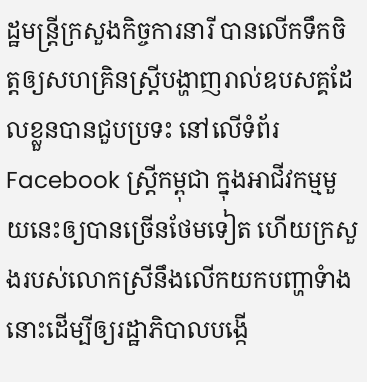ដ្ឋមន្ត្រីក្រសួងកិច្ចការនារី បានលើកទឹកចិត្តឲ្យសហគ្រិនស្ត្រីបង្ហាញរាល់ឧបសគ្គដែលខ្លួនបានជួបប្រទះ នៅលើទំព័រ Facebook ស្ត្រីកម្ពុជា ក្នុងអាជីវកម្មមួយនេះឲ្យបានច្រើនថែមទៀត ហើយក្រសួងរបស់លោកស្រីនឹងលើកយកបញ្ហាទំាងនោះដើម្បីឲ្យរដ្ឋាភិបាលបង្កើ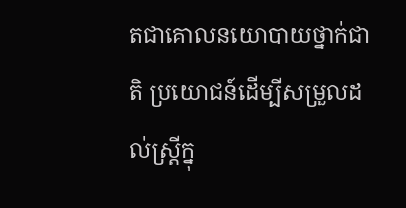តជាគោលនយោបាយថ្នាក់ជាតិ ប្រយោជន៍ដើម្បីសម្រួលដល់ស្ត្រីក្នុ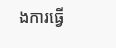ងការធ្វើ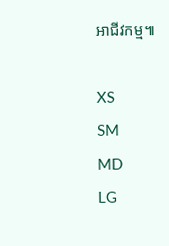អាជីវកម្ម៕

XS
SM
MD
LG